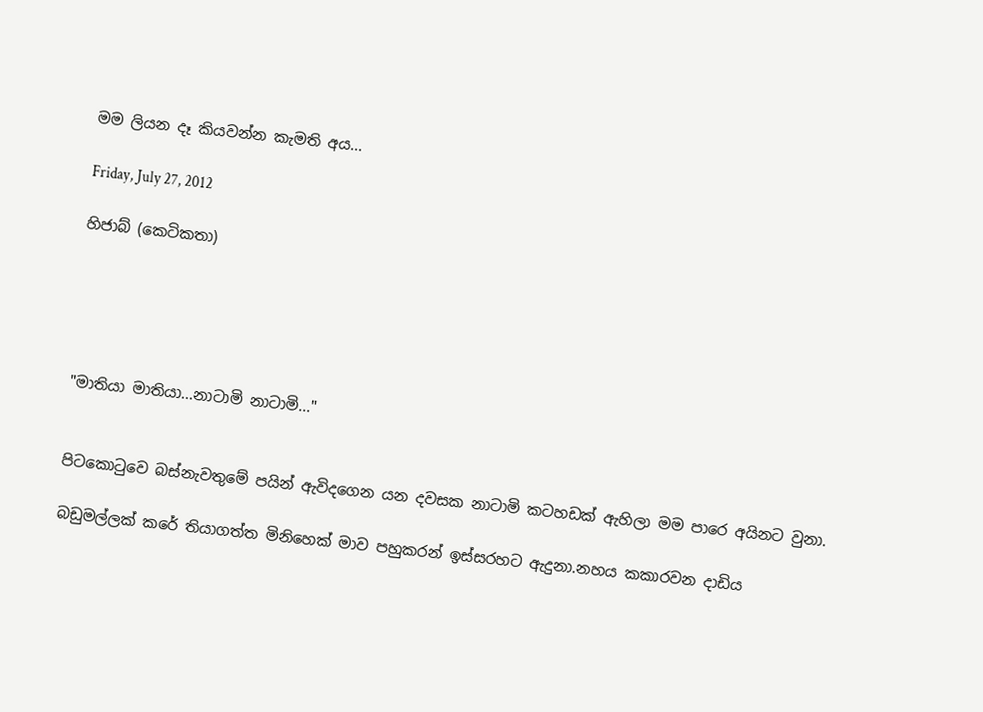මම ලියන දෑ කියවන්න කැමති අය...

Friday, July 27, 2012

හිජාබ් (කෙටිකතා)





"මාතියා මාතියා...නාටාමි නාටාමි..."


පිටකොටුවෙ බස්නැවතුමේ පයින් ඇවිදගෙන යන දවසක නාටාමි කටහඩක් ඇහිලා මම පාරෙ අයිනට වුනා.

බඩුමල්ලක් කරේ තියාගත්ත මිනිහෙක් මාව පහුකරන් ඉස්සරහට ඇදුනා.නහය කකාරවන දාඩිය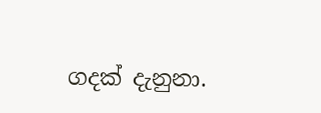ගදක් දැනුනා.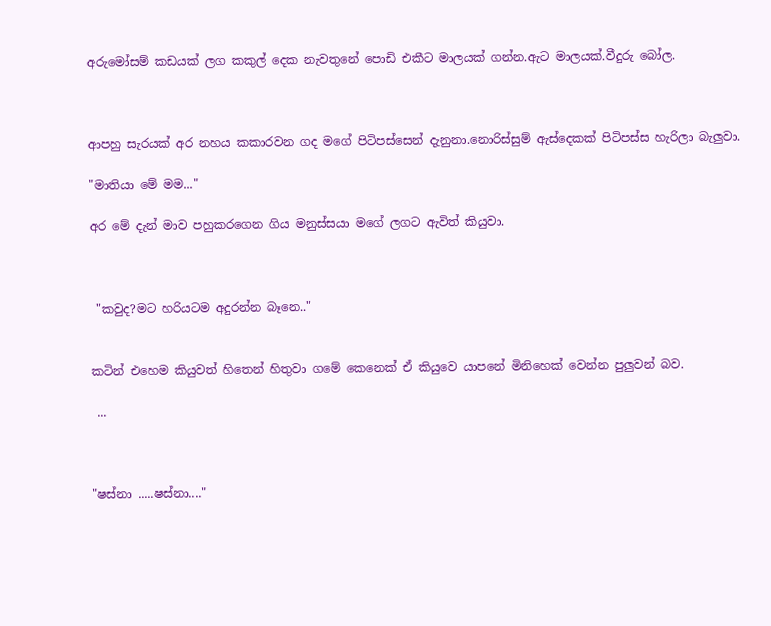අරුමෝසම් කඩයක් ලග කකුල් දෙක නැවතුනේ පොඩි එකීට මාලයක් ගන්න.ඇට මාලයක්.වීදුරු බෝල.



ආපහු සැරයක් අර නහය කකාරවන ගද මගේ පිටිපස්සෙන් දැනුනා.නොරිස්සුම් ඇස්දෙකක් පිටිපස්ස හැරිලා බැලුවා.

"මාතියා මේ මම..."

අර මේ දැන් මාව පහුකරගෙන ගිය මනුස්සයා මගේ ලගට ඇවිත් කියුවා.



 "කවුද?මට හරියටම අදුරන්න බෑනෙ.."


කටින් එහෙම කියුවත් හිතෙන් හිතුවා ගමේ කෙනෙක් ඒ කියුවෙ යාපනේ මිනිහෙක් වෙන්න පුලුවන් බව.

 ...



"ෂස්නා .....ෂස්නා...."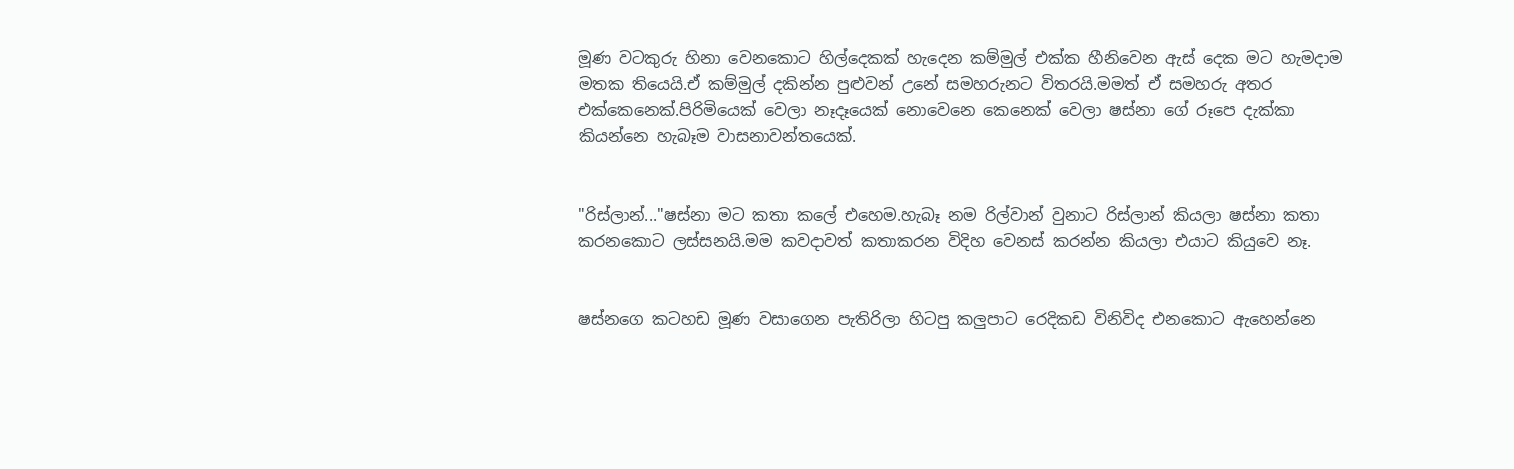මූණ වටකුරු හිනා වෙනකොට හිල්දෙකක් හැදෙන කම්මුල් එක්ක හීනිවෙන ඇස් දෙක මට හැමදාම මතක තියෙයි.ඒ කම්මුල් දකින්න පුළුවන් උනේ සමහරුනට විතරයි.මමත් ඒ සමහරු අතර එක්කෙනෙක්.පිරිමියෙක් වෙලා නෑදෑයෙක් නොවෙනෙ කෙනෙක් වෙලා ෂස්නා ගේ රූපෙ දැක්කා කියන්නෙ හැබෑම වාසනාවන්තයෙක්.


"රිස්ලාන්..."ෂස්නා මට කතා කලේ එහෙම.හැබෑ නම රිල්වාන් වුනාට රිස්ලාන් කියලා ෂස්නා කතා කරනකොට ලස්සනයි.මම කවදාවත් කතාකරන විදිහ වෙනස් කරන්න කියලා එයාට කියුවෙ නෑ.


ෂස්නගෙ කටහඩ මූණ වසාගෙන පැතිරිලා හිටපු කලුපාට රෙදිකඩ විනිවිද එනකොට ඇහෙන්නෙ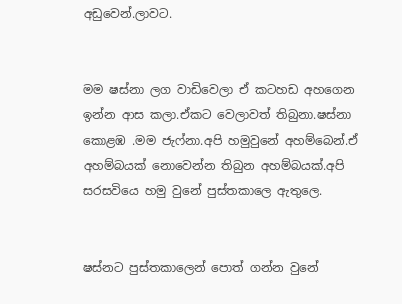අඩුවෙන්.ලාවට.


මම ෂස්නා ලග වාඩිවෙලා ඒ කටහඩ අහගෙන ඉන්න ආස කලා.ඒකට වෙලාවත් තිබුනා.ෂස්නා කොළඹ .මම ජැෆ්නා.අපි හමුවුනේ අහම්බෙන්.ඒ අහම්බයක් නොවෙන්න තිබුන අහම්බයක්.අපි සරසවියෙ හමු වුනේ පුස්තකාලෙ ඇතුලෙ.


ෂස්නට පුස්තකාලෙන් පොත් ගන්න වුනේ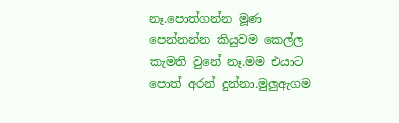නෑ.පොත්ගන්න මූණ පෙන්නන්න කියුවම කෙල්ල කැමති වුනේ නෑ.මම එයාට පොත් අරන් දුන්නා.මුලුඇගම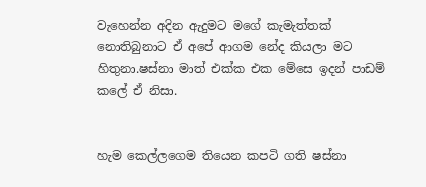වැහෙන්න අදින ඇදුමට මගේ කැමැත්තක් නොතිබුනාට ඒ අපේ ආගම නේද කියලා මට හිතුනා.ෂස්නා මාත් එක්ක එක මේසෙ ඉදන් පාඩම් කලේ ඒ නිසා.


හැම කෙල්ලගෙම තියෙන කපටි ගති ෂස්නා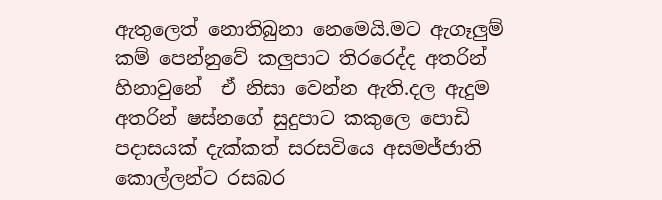ඇතුලෙත් නොතිබුනා නෙමෙයි.මට ඇගෑලුම් කම් පෙන්නුවේ කලුපාට තිරරෙද්ද අතරින් හිනාවුනේ  ඒ නිසා වෙන්න ඇති.දල ඇදුම අතරින් ෂස්නගේ සුදුපාට කකුලෙ පොඩි පදාසයක් දැක්කත් සරසවියෙ අසමජ්ජාති කොල්ලන්ට රසබර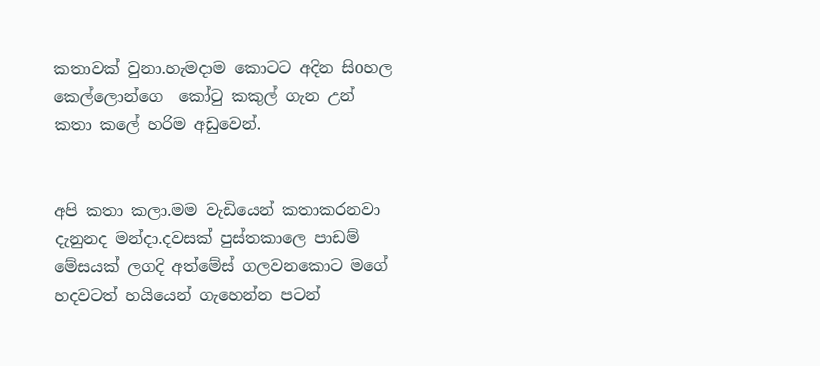කතාවක් වුනා.හැමදාම කොටට අදින සිoහල කෙල්ලොන්ගෙ  කෝටු කකුල් ගැන උන් කතා කලේ හරිම අඩුවෙන්.


අපි කතා කලා.මම වැඩියෙන් කතාකරනවා දැනුනද මන්දා.දවසක් පුස්තකාලෙ පාඩම් මේසයක් ලගදි අත්මේස් ගලවනකොට මගේ හදවටත් හයියෙන් ගැහෙන්න පටන්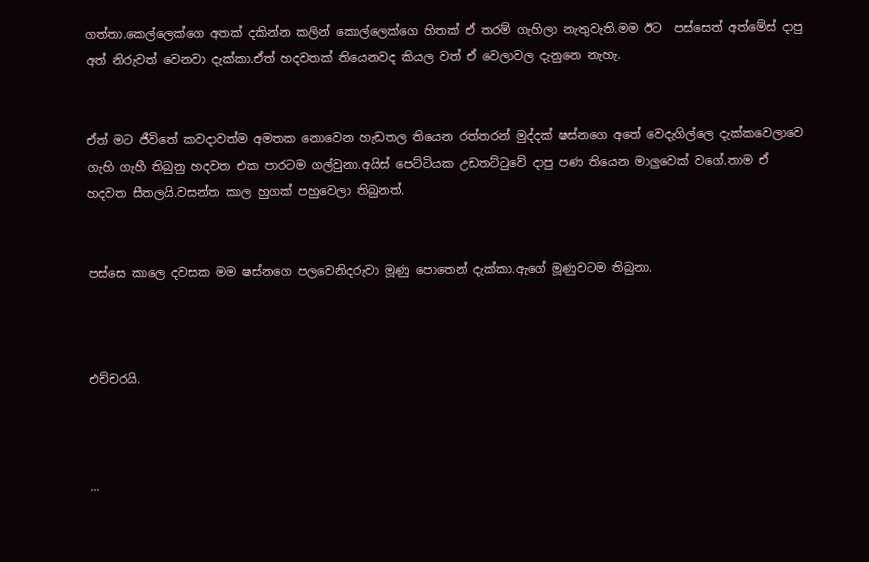ගත්තා.කෙල්ලෙක්ගෙ අතක් දකින්න කලින් කොල්ලෙක්ගෙ හිතක් ඒ තරම් ගැහිලා නැතුවැති.මම ඊට  පස්සෙත් අත්මේස් දාපු අත් නිරුවත් වෙනවා දැක්කා.ඒත් හදවතක් තියෙනවද කියල වත් ඒ වෙලාවල දැනුනෙ නැහැ.


ඒත් මට ජීවිතේ කවදාවත්ම අමතක නොවෙන හැඩතල තියෙන රත්තරන් මුද්දක් ෂස්නගෙ අතේ වෙදැගිල්ලෙ දැක්කවෙලාවෙ ගැහි ගැහී තිබුනු හදවත එක පාරටම ගල්වුනා.අයිස් පෙට්ටියක උඩතට්ටුවේ දාපු පණ තියෙන මාලුවෙක් වගේ.තාම ඒ හදවත සීතලයි.වසන්ත කාල හුගක් පහුවෙලා තිබුනත්.


පස්සෙ කාලෙ දවසක මම ෂස්නගෙ පලවෙනිදරුවා මූණු පොතෙන් දැක්කා.ඇගේ මූණුවටම තිබුනා.



එච්චරයි.



...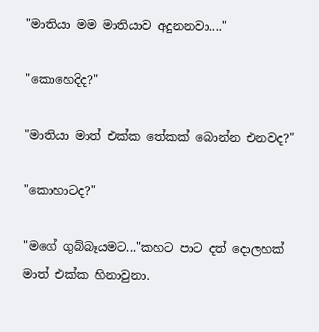"මාතියා මම මාතියාව අදුනනවා...."

"කොහෙදිද?"

"මාතියා මාත් එක්ක තේකක් බොන්න එනවද?"

"කොහාටද?"

"මගේ ගුබ්බෑයමට..."කහට පාට දත් දොලහක් මාත් එක්ක හිනාවුනා.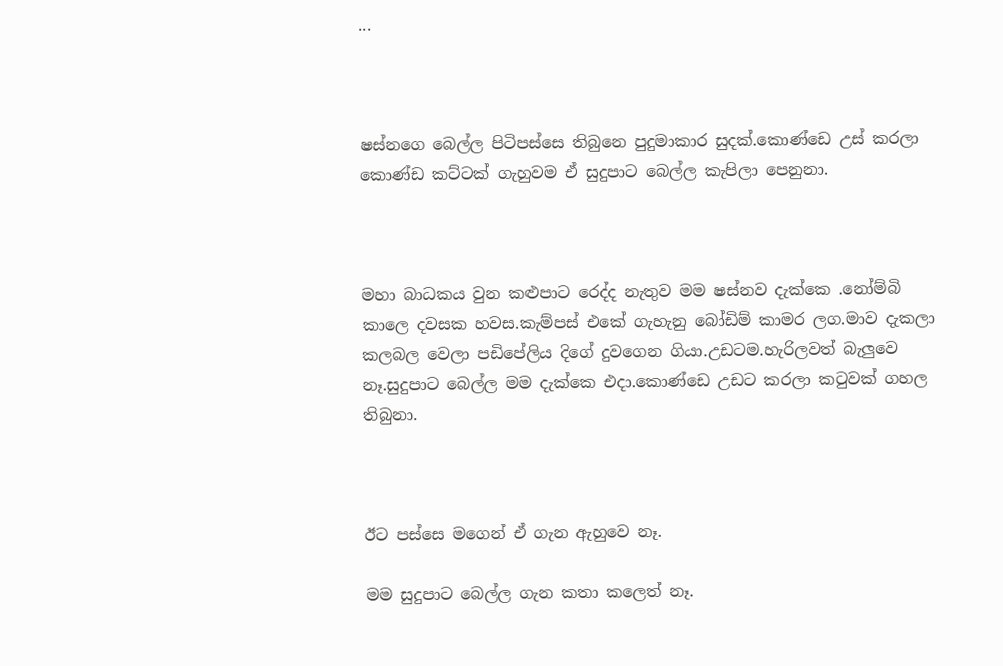...



ෂස්නගෙ බෙල්ල පිටිපස්සෙ තිබුනෙ පුදුමාකාර සුදක්.කොණ්ඩෙ උස් කරලා කොණ්ඩ කට්ටක් ගැහුවම ඒ සුදුපාට බෙල්ල කැපිලා පෙනුනා.



මහා බාධකය වුන කළුපාට රෙද්ද නැතුව මම ෂස්නව දැක්කෙ .නෝම්බි කාලෙ දවසක හවස.කැම්පස් එකේ ගැහැනු බෝඩිම් කාමර ලග.මාව දැකලා කලබල වෙලා පඩිපේලිය දිගේ දුවගෙන ගියා.උඩටම.හැරිලවත් බැලුවෙ නෑ.සුදුපාට බෙල්ල මම දැක්කෙ එදා.කොණ්ඩෙ උඩට කරලා කටුවක් ගහල තිබුනා.



ඊට පස්සෙ මගෙන් ඒ ගැන ඇහුවෙ නෑ.

මම සුදුපාට බෙල්ල ගැන කතා කලෙත් නෑ.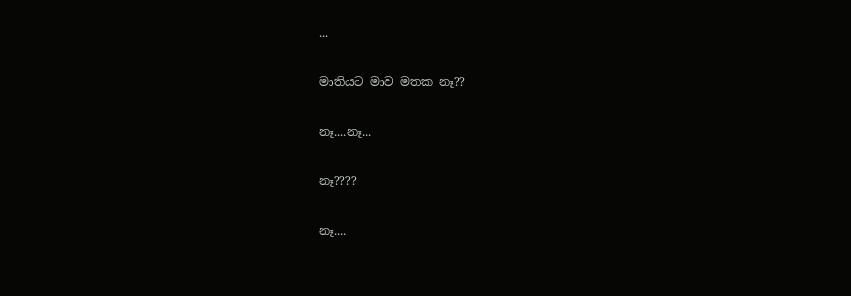...

මාතියට මාව මතක නෑ??

නෑ....නෑ...

නෑ????

නෑ....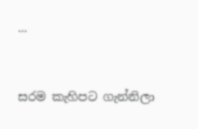...


සරම කැහිපට ගැන්නිලා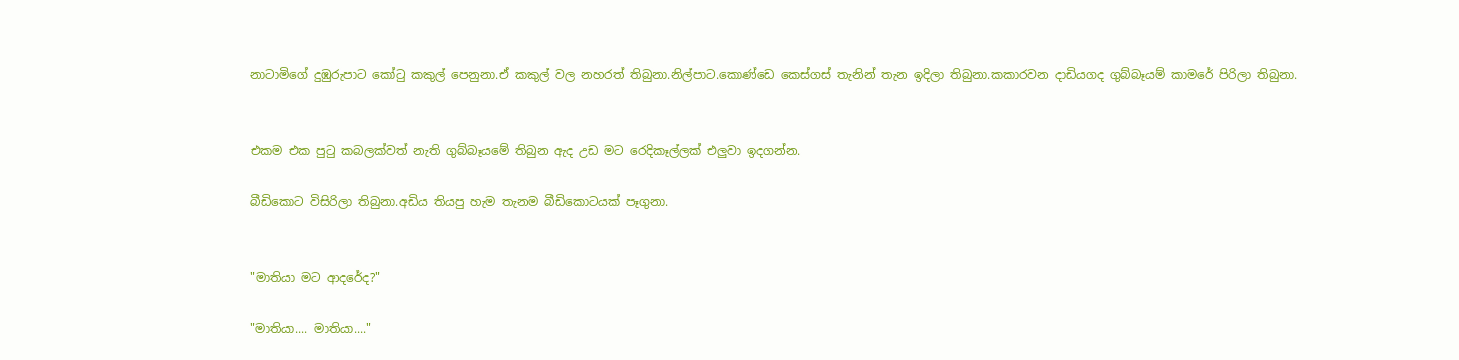නාටාමිගේ දුඹුරුපාට කෝටු කකුල් පෙනුනා.ඒ කකුල් වල නහරත් තිබුනා.නිල්පාට.කොණ්ඩෙ කෙස්ගස් තැනින් තැන ඉදිලා තිබුනා.කකාරවන දාඩියගද ගුබ්බෑයම් කාමරේ පිරිලා තිබුනා.


එකම එක පුටු කබලක්වත් නැති ගුබ්බෑයමේ තිබුන ඇද උඩ මට රෙදිකෑල්ලක් එලුවා ඉදගන්න.

බීඩිකොට විසිරිලා තිබුනා.අඩිය තියපු හැම තැනම බීඩිකොටයක් පෑගුනා.


"මාතියා මට ආදරේද?"

"මාතියා.... මාතියා...."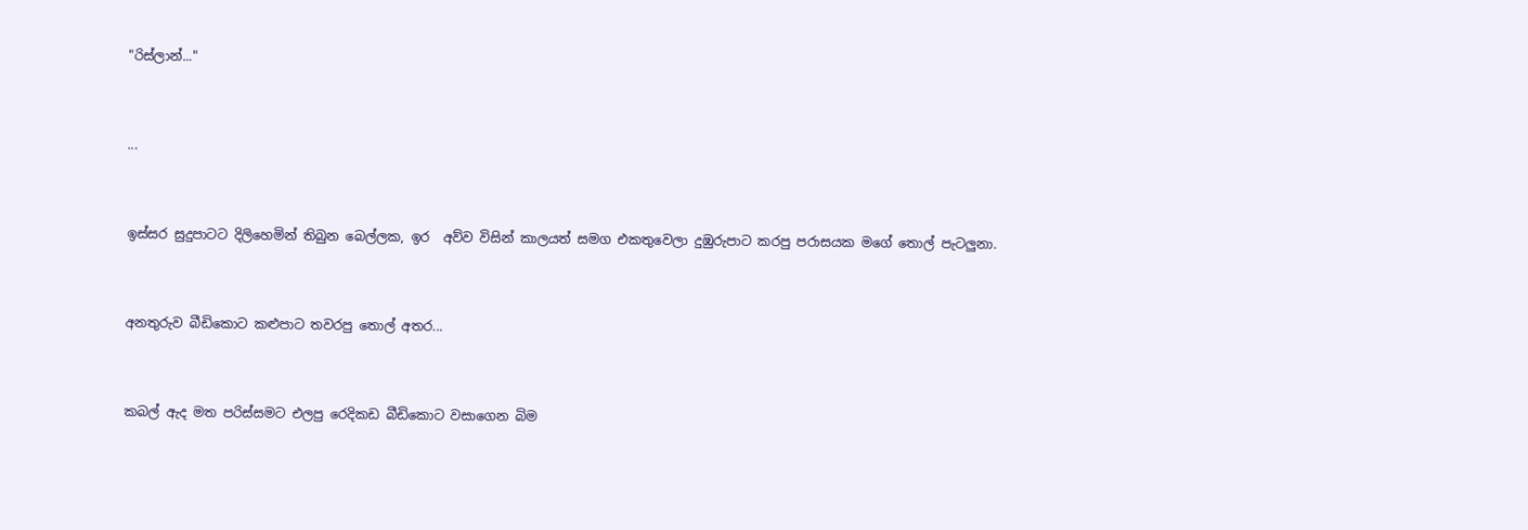"රිස්ලාන්..."


...


ඉස්සර සුදුපාටට දිලිහෙමින් තිබුන බෙල්ලක, ඉර  අව්ව විසින් කාලයත් සමග එකතුවෙලා දුඹුරුපාට කරපු පරාසයක මගේ තොල් පැටලුනා.


අනතුරුව බීඩිකොට කළුපාට තවරපු තොල් අතර...


කබල් ඇද මත පරිස්සමට එලපු රෙදිකඩ බීඩිකොට වසාගෙන බිම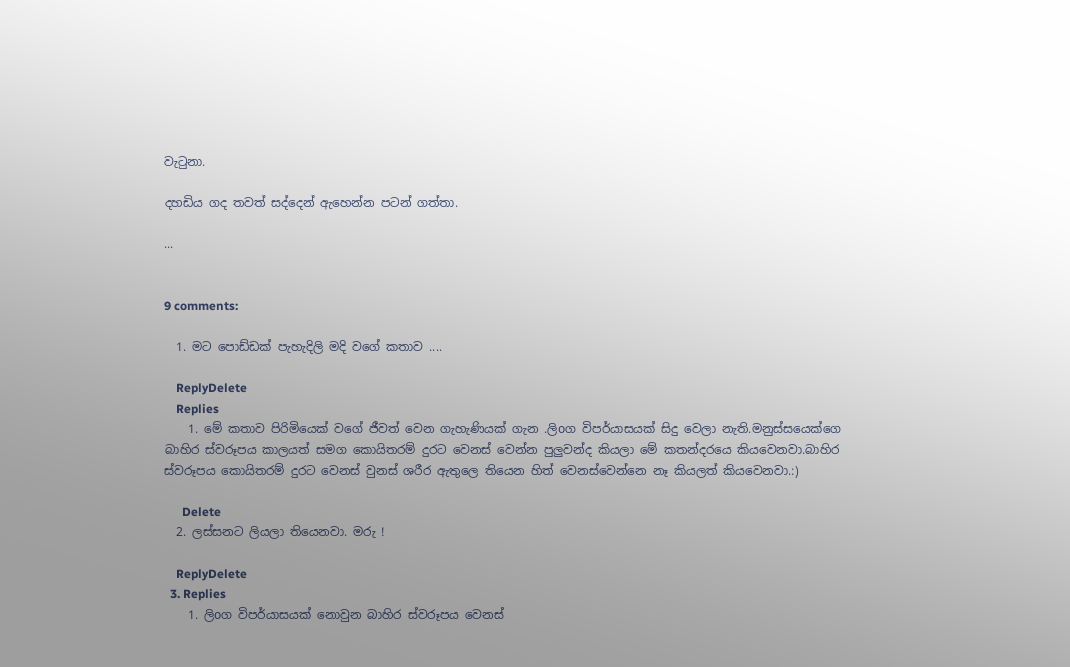වැටුනා.

දහඩිය ගද තවත් සද්දෙන් ඇහෙන්න පටන් ගත්තා.

...


9 comments:

  1. මට පොඩ්ඩක් පැහැදිලි මදි වගේ කතාව ....

    ReplyDelete
    Replies
    1. මේ කතාව පිරිමියෙක් වගේ ජීවත් වෙන ගැහැණියක් ගැන .ලිoග විපර්යාසයක් සිදු වෙලා නැති.මනුස්සයෙක්ගෙ බාහිර ස්වරූපය කාලයත් සමග කොයිතරම් දුරට වෙනස් වෙන්න පුලුවන්ද කියලා මේ කතන්දරයෙ කියවෙනවා.බාහිර ස්වරූපය කොයිතරම් දුරට වෙනස් වුනස් ශරීර ඇතුලෙ තියෙන හිත් වෙනස්වෙන්නෙ නෑ කියලත් කියවෙනවා.:)

      Delete
  2. ලස්සනට ලියලා තියෙනවා. මරු !

    ReplyDelete
  3. Replies
    1. ලිoග විපර්යාසයක් නොවුන බාහිර ස්වරූපය වෙනස්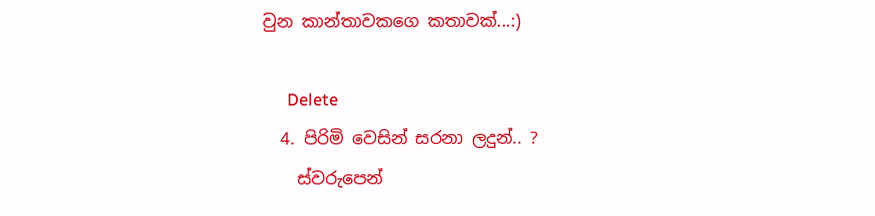වුන කාන්තාවකගෙ කතාවක්...:)

      Delete
  4. පිරිමි වෙසින් සරනා ලදුන්.. ?
    ස්වරුපෙන්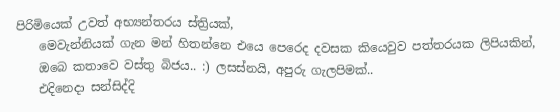පිරිමියෙක් උවත් අභ්‍යන්තරය ස්ත්‍රියක්,
    මෙවැන්නියක් ගැන මන් හිතන්නෙ එයෙ පෙරෙද දවසක කියෙවුව පත්තරයක ලිපියකින්,
    ඔබෙ කතාවෙ වස්තු බිජය.. :) ලසස්නයි, අපුරු ගැලපිමක්..
    එදිනෙදා සන්සිද්දි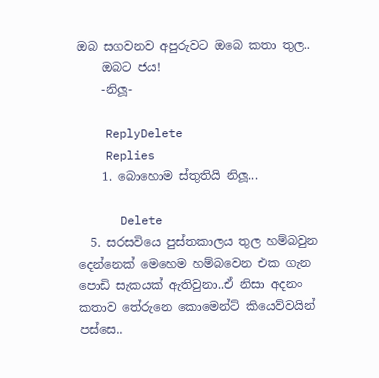ඔබ සගවනව අපුරුවට ඔබෙ කතා තුල..
    ඔබට ජය!
    -නිලූ-

    ReplyDelete
    Replies
    1. බොහොම ස්තුතියි නිලූ...

      Delete
  5. සරසවියෙ පුස්තකාලය තුල හම්බවුන දෙන්නෙක් මෙහෙම හම්බවෙන එක ගැන පොඩි සැකයක් ඇතිවුනා..ඒ නිසා අදනං කතාව තේරුනෙ කොමෙන්ට් කියෙව්වයින් පස්සෙ..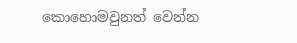කොහොමවුනත් වෙන්න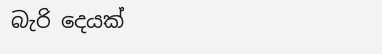බැරි දෙයක්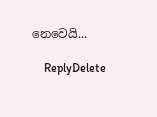නෙවෙයි...

    ReplyDelete